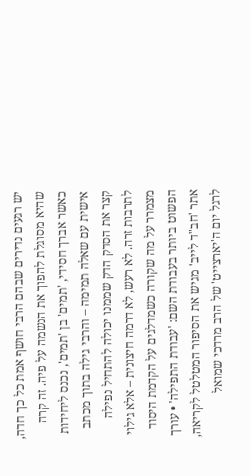יש רגעים נדירים שבהם הרבי חושף אמת כל כך חדה, שהיא מסוגלת להפוך את הנשמה על פיה. זה קרה כאשר אברך חסידי, 'תמים' בן 'תמים', נכנס ליחידות אישית עם שאלה תמימה – והרבי גילה בתוך מכתב קצר את הסדק הדק שממנו יכולה להתחיל נפילה לתרבות זרה. לא רעש, לא דרמה חיצונית – אלא גילוי מצמרר על מה שקורה כשמדלגים על הקדמת היסוד הפשוט ביותר בעבודת השם: 'עבודת התפילה' • עורך אתר 'חב"ד לייב' מגיש את הסיפור המטלטל לקריאה, לרגל יום ה'יארצייט' של הרב מרדכי שמואל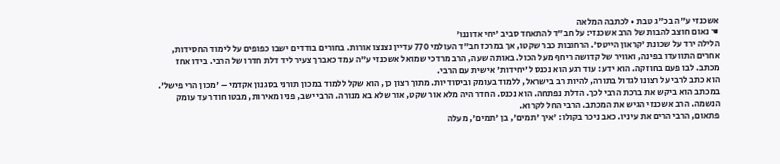אשכנזי ע"ה בכ"ג טבת • לכתבה המלאה
☚ נאום חוצב להבות של הרב אשכנזי: על חב"ד להתאחד סביב 'יחי אדוננו'
הלילה ירד על שכונת 'קראון הייטס'. הרחובות כבר שקטו, אך במרכז חב"ד העולמי 770 עדיין נצנצו אורות. בחורים בודדים ישבו כפופים על לימוד החסידות, אחרים התוועדו בפינה, ואוויר של קדושה ריחף מעל הכול. באותה שעה, הרב מרדכי שמואל אשכנזי ע"ה עמד כאברך צעיר ליד דלת חדרו של הרבי. בידו אחז מכתב. לבו פעם בחוזקה. הוא ידע: עוד רגע הוא נכנס ל'יחידות' אישית עם הרבי.
הוא כתב לרבי על רצונו לגדול בתורה, להיות רב בישראל, ללמוד בעומק וביסודיות. מתוך רצון כן, הוא שקל ללמוד במכון תורני בסגנון אקדמי – 'מכון הרי פישל'. במכתב הוא ביקש את ברכת הרבי לכך. הדלת נפתחה. הוא נכנס. החדר היה מלא אור שקט, אור שלא בא מנורה. הרבי ישב, פניו מאירות, מבטו חודר עד עומק הנשמה. הרב אשכנזי הגיש את המכתב. הרבי החל לקרוא.
פתאום, הרבי הרים את עיניו. כאב ניכר בקולו: 'איך 'תמים', בן 'תמים', מעלה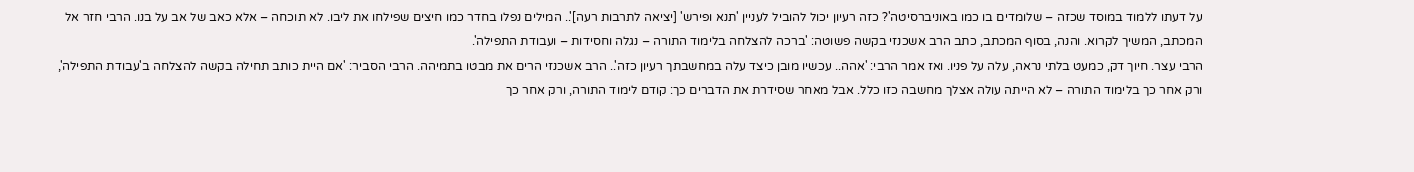על דעתו ללמוד במוסד שכזה – שלומדים בו כמו באוניברסיטה'? כזה רעיון יכול להוביל לעניין 'תנא ופירש' [יציאה לתרבות רעה]'.. המילים נפלו בחדר כמו חיצים שפילחו את ליבו. לא תוכחה – אלא כאב של אב על בנו. הרבי חזר אל המכתב, המשיך לקרוא. והנה, בסוף המכתב, כתב הרב אשכנזי בקשה פשוטה: 'ברכה להצלחה בלימוד התורה – נגלה וחסידות – ועבודת התפילה'.
הרבי עצר. חיוך דק, כמעט בלתי נראה, עלה על פניו. ואז אמר הרבי: 'אהה.. עכשיו מובן כיצד עלה במחשבתך רעיון כזה'.. הרב אשכנזי הרים את מבטו בתמיהה. הרבי הסביר: 'אם היית כותב תחילה בקשה להצלחה ב'עבודת התפילה', ורק אחר כך בלימוד התורה – לא הייתה עולה אצלך מחשבה כזו כלל. אבל מאחר שסידרת את הדברים כך: קודם לימוד התורה, ורק אחר כך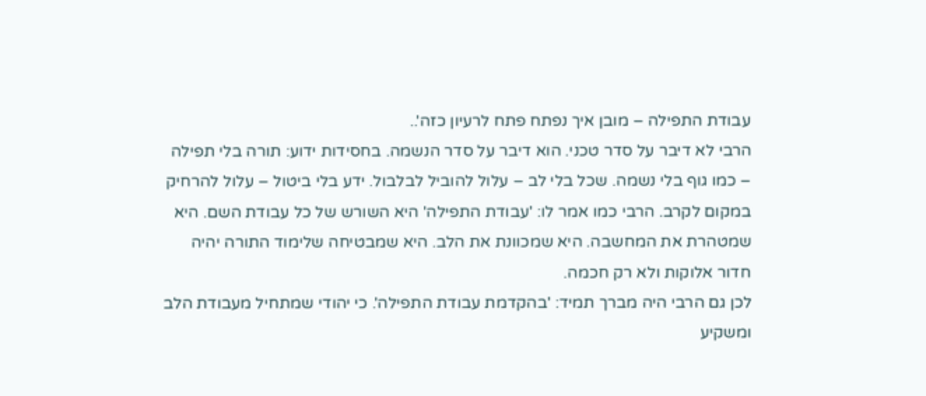עבודת התפילה – מובן איך נפתח פתח לרעיון כזה'..
הרבי לא דיבר על סדר טכני. הוא דיבר על סדר הנשמה. בחסידות ידוע: תורה בלי תפילה – כמו גוף בלי נשמה. שכל בלי לב – עלול להוביל לבלבול. ידע בלי ביטול – עלול להרחיק במקום לקרב. הרבי כמו אמר לו: 'עבודת התפילה' היא השורש של כל עבודת השם. היא שמטהרת את המחשבה. היא שמכוונת את הלב. היא שמבטיחה שלימוד התורה יהיה חדור אלוקות ולא רק חכמה.
לכן גם הרבי היה מברך תמיד: 'בהקדמת עבודת התפילה'. כי יהודי שמתחיל מעבודת הלב ומשקיע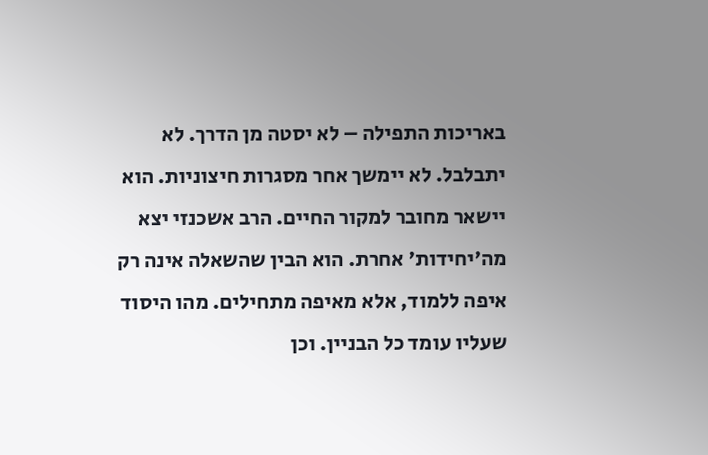באריכות התפילה – לא יסטה מן הדרך. לא יתבלבל. לא יימשך אחר מסגרות חיצוניות. הוא יישאר מחובר למקור החיים. הרב אשכנזי יצא מה'יחידות' אחרת. הוא הבין שהשאלה אינה רק איפה ללמוד, אלא מאיפה מתחילים. מהו היסוד שעליו עומד כל הבניין. וכן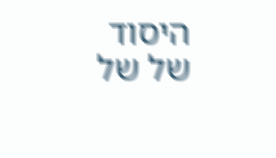היסוד של של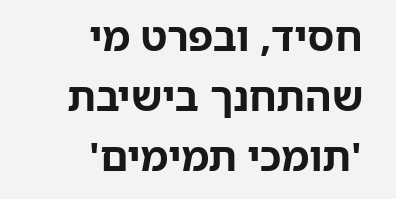חסיד, ובפרט מי שהתחנך בישיבת 'תומכי תמימים'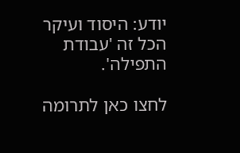יודע: היסוד ועיקר הכל זה 'עבודת התפילה'.

לחצו כאן לתרומה